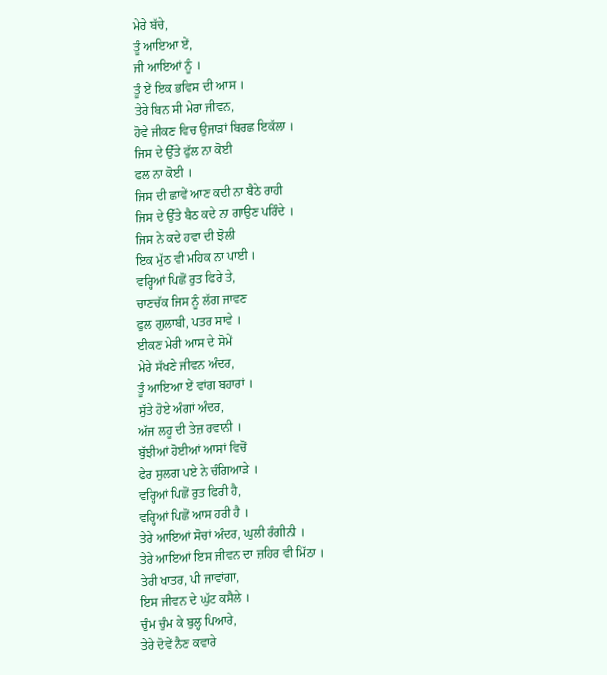ਮੇਰੇ ਬੱਚੇ,
ਤੂੰ ਆਇਆ ਏਂ,
ਜੀ ਆਇਆਂ ਨੂੰ ।
ਤੂੰ ਏਂ ਇਕ ਭਵਿਸ ਦੀ ਆਸ ।
ਤੇਰੇ ਬਿਨ ਸੀ ਮੇਰਾ ਜੀਵਨ,
ਹੋਵੇ ਜੀਕਣ ਵਿਚ ਉਜਾੜਾਂ ਬਿਰਛ ਇਕੱਲਾ ।
ਜਿਸ ਦੇ ਉੱਤੇ ਫੁੱਲ ਨਾ ਕੋਈ
ਫਲ ਨਾ ਕੋਈ ।
ਜਿਸ ਦੀ ਛਾਵੇਂ ਆਣ ਕਦੀ ਨਾ ਬੈਠੇ ਰਾਹੀ
ਜਿਸ ਦੇ ਉੱਤੇ ਬੈਠ ਕਦੇ ਨਾ ਗਾਉਣ ਪਰਿੰਦੇ ।
ਜਿਸ ਨੇ ਕਦੇ ਹਵਾ ਦੀ ਝੋਲੀ
ਇਕ ਮੁੱਠ ਵੀ ਮਹਿਕ ਨਾ ਪਾਈ ।
ਵਰ੍ਹਿਆਂ ਪਿਛੋਂ ਰੁਤ ਫਿਰੇ ਤੇ,
ਚਾਣਚੱਕ ਜਿਸ ਨੂੰ ਲੱਗ ਜਾਵਣ
ਫੁਲ ਗੁਲਾਬੀ, ਪਤਰ ਸਾਵੇ ।
ਈਕਣ ਮੇਰੀ ਆਸ ਦੇ ਸੋਮੇਂ
ਮੇਰੇ ਸੱਖਣੇ ਜੀਵਨ ਅੰਦਰ,
ਤੂੰ ਆਇਆ ਏਂ ਵਾਂਗ ਬਹਾਰਾਂ ।
ਸੁੱਤੇ ਹੋਏ ਅੰਗਾਂ ਅੰਦਰ,
ਅੱਜ ਲਹੂ ਦੀ ਤੇਜ਼ ਰਵਾਨੀ ।
ਬੁੱਝੀਆਂ ਹੋਈਆਂ ਆਸਾਂ ਵਿਚੋਂ
ਫੇਰ ਸੁਲਗ ਪਏ ਨੇ ਚੰਗਿਆੜੇ ।
ਵਰ੍ਹਿਆਂ ਪਿਛੋਂ ਰੁਤ ਫਿਰੀ ਹੈ,
ਵਰ੍ਹਿਆਂ ਪਿਛੋਂ ਆਸ ਹਰੀ ਹੈ ।
ਤੇਰੇ ਆਇਆਂ ਸੋਚਾਂ ਅੰਦਰ, ਘੁਲੀ ਰੰਗੀਨੀ ।
ਤੇਰੇ ਆਇਆਂ ਇਸ ਜੀਵਨ ਦਾ ਜ਼ਹਿਰ ਵੀ ਮਿੱਠਾ ।
ਤੇਰੀ ਖਾਤਰ, ਪੀ ਜਾਵਾਂਗਾ,
ਇਸ ਜੀਵਨ ਦੇ ਘੁੱਟ ਕਸੈਲੇ ।
ਚੁੰਮ ਚੁੰਮ ਕੇ ਬੁਲ੍ਹ ਪਿਆਰੇ,
ਤੇਰੇ ਦੋਵੇਂ ਨੈਣ ਕਵਾਰੇ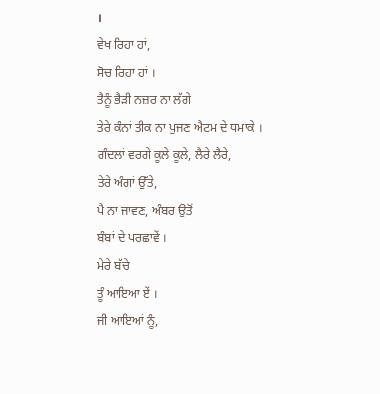।
ਵੇਖ ਰਿਹਾ ਹਾਂ,
ਸੋਚ ਰਿਹਾ ਹਾਂ ।
ਤੈਨੂੰ ਭੈੜੀ ਨਜ਼ਰ ਨਾ ਲੱਗੇ
ਤੇਰੇ ਕੰਨਾਂ ਤੀਕ ਨਾ ਪੁਜਣ ਐਟਮ ਦੇ ਧਮਾਕੇ ।
ਗੰਦਲਾਂ ਵਰਗੇ ਕੂਲੇ ਕੂਲੇ, ਲੈਰੇ ਲੈਰੇ,
ਤੇਰੇ ਅੰਗਾਂ ਉੱਤੇ,
ਪੈ ਨਾ ਜਾਵਣ, ਅੰਬਰ ਉਤੋਂ
ਬੰਬਾਂ ਦੇ ਪਰਛਾਵੇਂ ।
ਮੇਰੇ ਬੱਚੇ
ਤੂੰ ਆਇਆ ਏਂ ।
ਜੀ ਆਇਆਂ ਨੂੰ,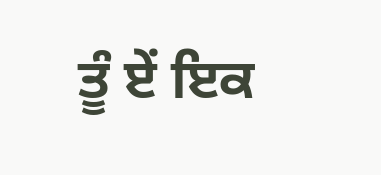ਤੂੰ ਏਂ ਇਕ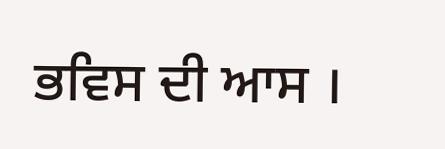ਭਵਿਸ ਦੀ ਆਸ ।